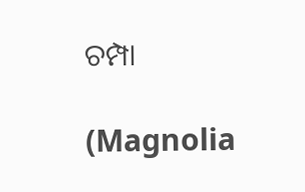ଚମ୍ପା

(Magnolia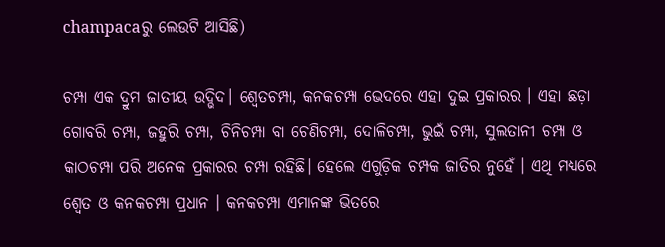champacaରୁ ଲେଉଟି ଆସିଛି)

ଚମ୍ପା ଏକ ଦ୍ରୁମ ଜାତୀୟ ଉଦ୍ଭିଦ। ଶ୍ୱେତଚମ୍ପା, କନକଚମ୍ପା ଭେଦରେ ଏହା ଦୁଇ ପ୍ରକାରର । ଏହା ଛଡ଼ା ଗୋବରି ଚମ୍ପା, ଜହୁରି ଚମ୍ପା, ଚିନିଚମ୍ପା ବା ଚେଣିଚମ୍ପା, ଦୋଳିଚମ୍ପା, ଭୁଇଁ ଚମ୍ପା, ସୁଲତାନୀ ଚମ୍ପା ଓ କାଠଚମ୍ପା ପରି ଅନେକ ପ୍ରକାରର ଚମ୍ପା ରହିଛି। ହେଲେ ଏଗୁଡ଼ିକ ଚମ୍ପକ ଜାତିର ନୁହେଁ । ଏଥି ମଧ୍ୟରେ ଶ୍ୱେତ ଓ କନକଚମ୍ପା ପ୍ରଧାନ । କନକଚମ୍ପା ଏମାନଙ୍କ ଭିତରେ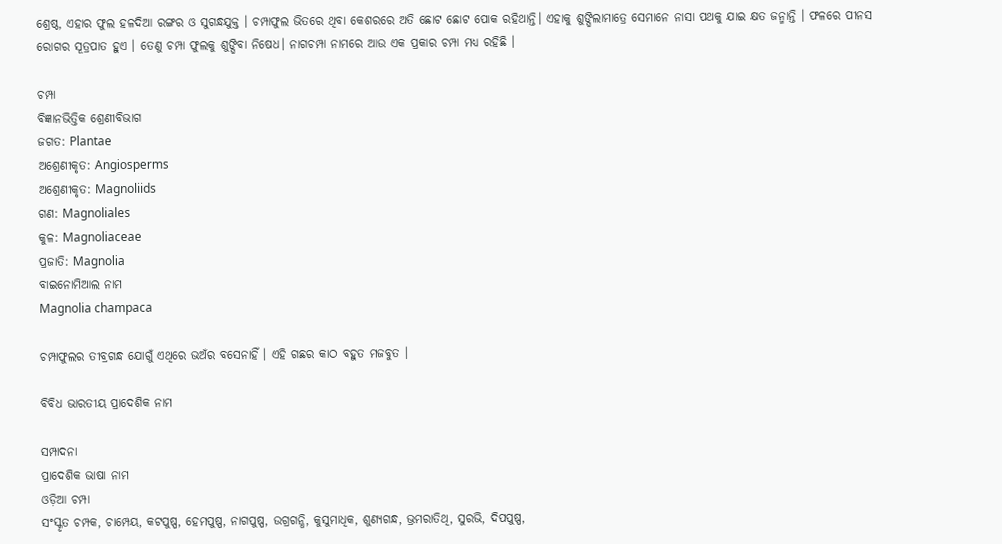ଶ୍ରେଷ୍ଠ, ଏହାର ଫୁଲ ହଳଦିଆ ରଙ୍ଗର ଓ ସୁଗନ୍ଧଯୁକ୍ତ । ଚମ୍ପାଫୁଲ ଭିତରେ ଥିବା କେଶରରେ ଅତି ଛୋଟ ଛୋଟ ପୋକ ରହିଥାନ୍ତି। ଏହାକୁ ଶୁଙ୍ଘିଲାମାତ୍ରେ ସେମାନେ ନାସା ପଥକୁ ଯାଇ କ୍ଷତ ଜନ୍ମାନ୍ତି । ଫଳରେ ପୀନସ ରୋଗର ସୂତ୍ରପାତ ହୁଏ । ତେଣୁ ଚମ୍ପା ଫୁଲକୁ ଶୁଙ୍ଘିବା ନିଷେଧ। ନାଗଚମ୍ପା ନାମରେ ଆଉ ଏକ ପ୍ରକାର ଚମ୍ପା ମଧ୍ୟ ରହିଛି ।

ଚମ୍ପା
ବିଜ୍ଞାନଭିତ୍ତିକ ଶ୍ରେଣୀବିଭାଗ
ଜଗତ: Plantae
ଅଶ୍ରେଣୀକୃତ: Angiosperms
ଅଶ୍ରେଣୀକୃତ: Magnoliids
ଗଣ: Magnoliales
କୁଳ: Magnoliaceae
ପ୍ରଜାତି: Magnolia
ବାଇନୋମିଆଲ ନାମ
Magnolia champaca

ଚମ୍ପାଫୁଲର ତୀବ୍ରଗନ୍ଧ ଯୋଗୁଁ ଏଥିରେ ଭଅଁର ବସେନାହିଁ । ଏହି ଗଛର କାଠ ବହୁତ ମଜବୁତ ।

ବିବିଧ ଭାରତୀୟ ପ୍ରାଦେଶିକ ନାମ

ସମ୍ପାଦନା
ପ୍ରାଦେଶିକ ଭାଷା ନାମ
ଓଡ଼ିଆ ଚମ୍ପା
ସଂସ୍କୃତ ଚମ୍ପକ, ଚାମ୍ପେୟ, କଟପୁଷ୍ପ, ହେମପୁଷ୍ପ, ନାଗପୁଷ୍ପ, ଉଗ୍ରଗନ୍ଧି, କୁସୁମାଧିକ, ଶୁଣ୍ୟଗନ୍ଧ, ଭ୍ରମରାତିଥି, ସୁରଭି, ଦିପପୁଷ୍ପ,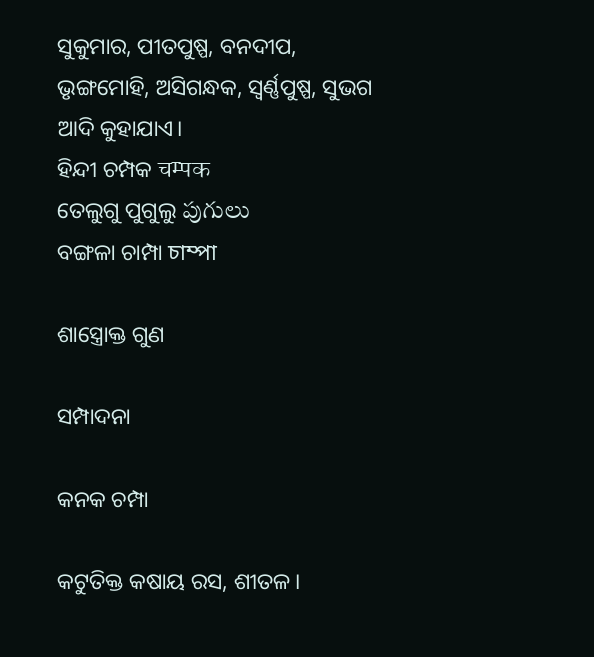ସୁକୁମାର, ପୀତପୁଷ୍ପ, ବନଦୀପ, ଭୃଙ୍ଗମୋହି, ଅସିଗନ୍ଧକ, ସ୍ୱର୍ଣ୍ଣପୁଷ୍ପ, ସୁଭଗ ଆଦି କୁହାଯାଏ।
ହିନ୍ଦୀ ଚମ୍ପକ चम्पक
ତେଲୁଗୁ ପୁଗୁଲୁ పుగులు
ବଙ୍ଗଳା ଚାମ୍ପା চাম্পা

ଶାସ୍ତ୍ରୋକ୍ତ ଗୁଣ

ସମ୍ପାଦନା

କନକ ଚମ୍ପା

କଟୁତିକ୍ତ କଷାୟ ରସ, ଶୀତଳ।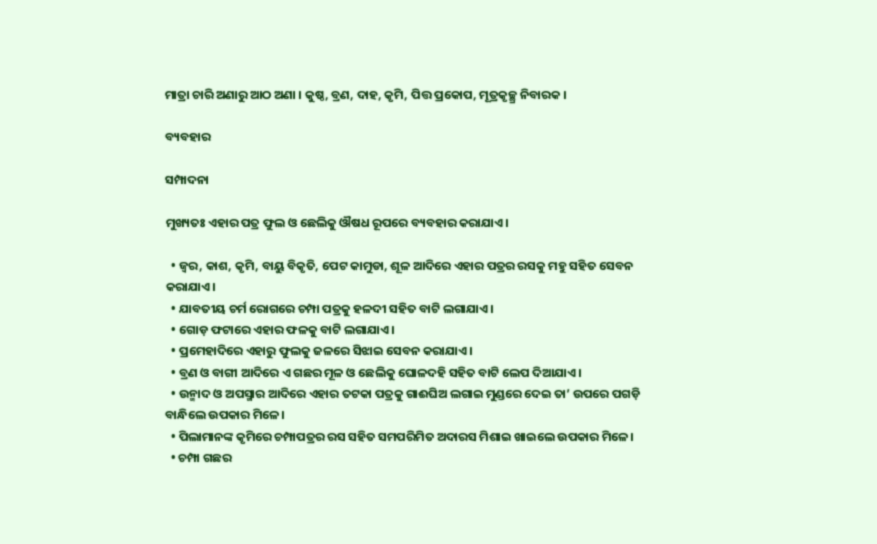ମାତ୍ରା ଚାରି ଅଣାରୁ ଆଠ ଅଣା । କୁଷ୍ଠ, ବ୍ରଣ, ଦାହ, କୃମି, ପିତ୍ତ ପ୍ରକୋପ, ମୂତ୍ରକୃଚ୍ଛ୍ର ନିବାରକ ।

ବ୍ୟବହାର

ସମ୍ପାଦନା

ମୁଖ୍ୟତଃ ଏହାର ପତ୍ର ଫୁଲ ଓ ଛେଲିକୁ ଔଷଧ ରୂପରେ ବ୍ୟବହାର କରାଯାଏ।

  • ଜ୍ୱର, କାଶ, କୃମି, ବାୟୁ ବିକୃତି, ପେଟ କାମୁଡା, ଶୂଳ ଆଦିରେ ଏହାର ପତ୍ରର ରସକୁ ମହୁ ସହିତ ସେବନ କରାଯାଏ।
  • ଯାବତୀୟ ଚର୍ମ ରୋଗରେ ଚମ୍ପା ପତ୍ରକୁ ହଳଦୀ ସହିତ ବାଟି ଲଗାଯାଏ।
  • ଗୋଡ଼ ଫଟାରେ ଏହାର ଫଳକୁ ବାଟି ଲଗାଯାଏ।
  • ପ୍ରମେହାଦିରେ ଏହାରୁ ଫୁଲକୁ ଜଳରେ ସିଝାଇ ସେବନ କରାଯାଏ।
  • ବ୍ରଣ ଓ ବାଗୀ ଆଦିରେ ଏ ଗଛର ମୂଳ ଓ ଛେଲିକୁ ଘୋଳଦହି ସହିତ ବାଟି ଲେପ ଦିଆଯାଏ।
  • ଉନ୍ମାଦ ଓ ଅପସ୍ମାର ଆଦିରେ ଏହାର ତଟକା ପତ୍ରକୁ ଗାଈଘିଅ ଲଗାଇ ମୁଣ୍ଡରେ ଦେଇ ତା’ ଉପରେ ପଗଡ଼ି ବାନ୍ଧିଲେ ଉପକାର ମିଳେ।
  • ପିଲାମାନଙ୍କ କୃମିରେ ଚମ୍ପାପତ୍ରର ରସ ସହିତ ସମପରିମିତ ଅଦାରସ ମିଶାଇ ଖାଇଲେ ଉପକାର ମିଳେ।
  • ଚମ୍ପା ଗଛର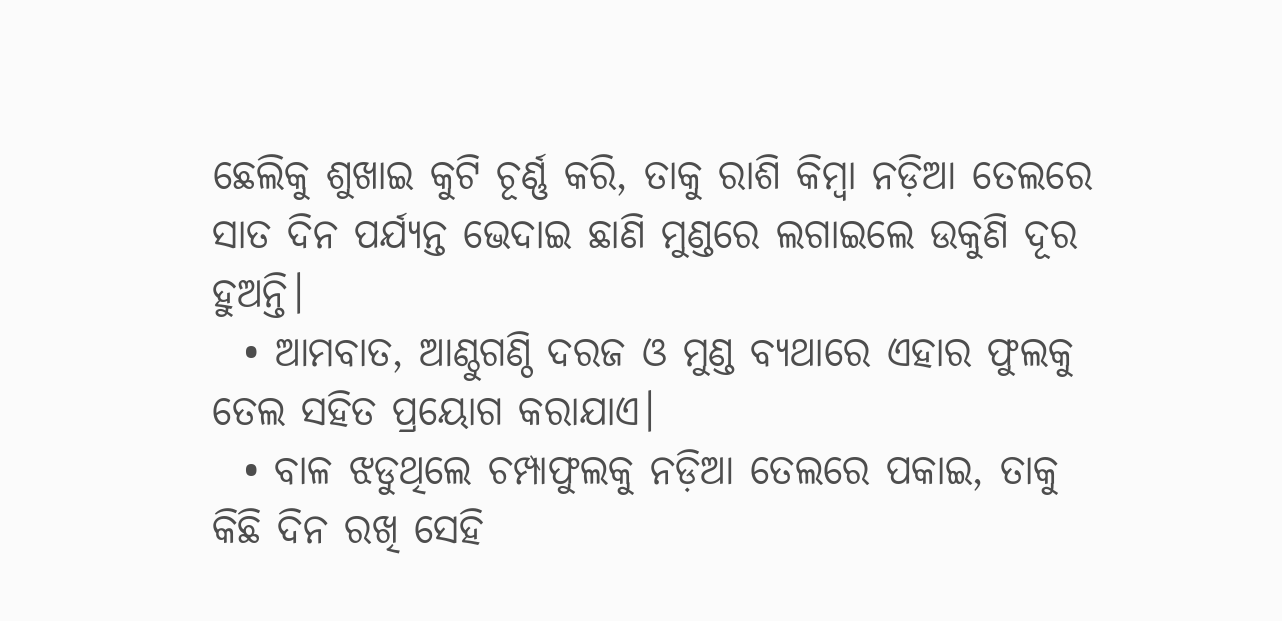ଛେଲିକୁ ଶୁଖାଇ କୁଟି ଚୂର୍ଣ୍ଣ କରି, ତାକୁ ରାଶି କିମ୍ବା ନଡ଼ିଆ ତେଲରେ ସାତ ଦିନ ପର୍ଯ୍ୟନ୍ତ ଭେଦାଇ ଛାଣି ମୁଣ୍ଡରେ ଲଗାଇଲେ ଉକୁଣି ଦୂର ହୁଅନ୍ତି।
  • ଆମବାତ, ଆଣ୍ଠୁଗଣ୍ଠି ଦରଜ ଓ ମୁଣ୍ଡ ବ୍ୟଥାରେ ଏହାର ଫୁଲକୁ ତେଲ ସହିତ ପ୍ରୟୋଗ କରାଯାଏ।
  • ବାଳ ଝଡୁଥିଲେ ଚମ୍ପାଫୁଲକୁ ନଡ଼ିଆ ତେଲରେ ପକାଇ, ତାକୁ କିଛି ଦିନ ରଖି ସେହି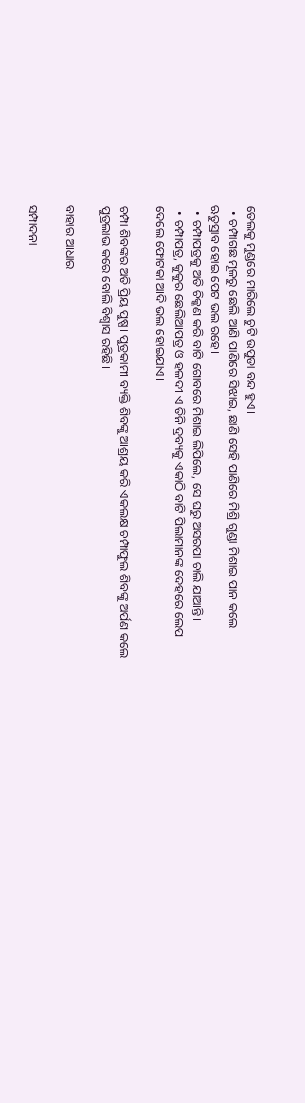ତେଲକୁ ମୁଣ୍ଡରେ ମାରିଲେ ଚୁଟି ଉପୁଡା ବନ୍ଦ ହୁଏ।
  • ଚମ୍ପାଗଛ ମୂଳରୁ ଛେଲି ଆଣି ପାଣିରେ ସିଝାଇ, ଛାଣି ସେହି ପାଣିରେ ମିଶ୍ରି ଗୁଣ୍ଡା ମିଶାଇ ପାନ କଲେ ଋତୁସ୍ରାବ ହୋଇ ପେଟ ଭଲ ରହେ।
  • ଚମ୍ପାପତ୍ରକୁ ଅତି ଚିକ୍କଣ କରି ବାଟି ଗୋବରେ ମିଶାଇ ଲିପିଲେ, ସେ ଘରୁ ଅସରପା ଚାଲି ଯାଆନ୍ତି।
  • ଚମ୍ପାପତ୍ର, କୁକୁର ଛେଲିଆପତ୍ର ଓ ହଳଦୀ ଏ ତିନି ଦ୍ରବ୍ୟକୁ ଏକାଠି ବାଟି ପିଲାମାନଙ୍କ ଦେହରେ ଲେପ ଦେଲେ ଫୋଟକା ଆଦି ଭଲ ହୋଇଯାଏ।

ଚମ୍ପା ଶିବଙ୍କର ଅତି ପ୍ରିୟ ପୁଷ୍ପ। ପୁତ୍ରକାମୀ ବ୍ୟକ୍ତି ଶିବଙ୍କୁ ଆଶ୍ରୟ କରି ଏକଲକ୍ଷ ଚମ୍ପାଫୁଲ ଶିବଙ୍କୁ ଅର୍ପଣ କଲେ ପୁତ୍ରଲାଭ କରେ ବୋଲି ବିଶ୍ୱାସ ରହିଛି।

ବାହାର ଆଧାର

ସମ୍ପାଦନା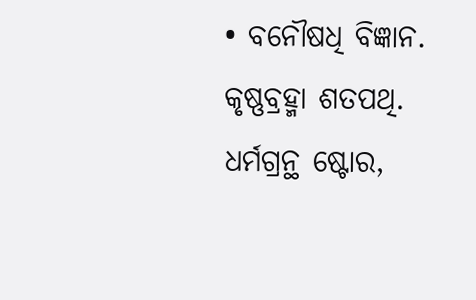• ବନୌଷଧି ବିଜ୍ଞାନ. କୃଷ୍ଣବ୍ରହ୍ମା ଶତପଥି. ଧର୍ମଗ୍ରନ୍ଥ ଷ୍ଟୋର,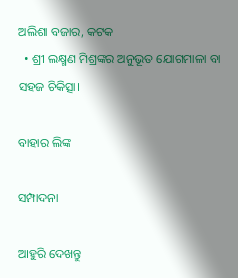ଅଲିଶା ବଜାର, କଟକ
  • ଶ୍ରୀ ଲକ୍ଷ୍ମଣ ମିଶ୍ରଙ୍କର ଅନୁଭୂତ ଯୋଗମାଳା ବା ସହଜ ଚିକିତ୍ସା।

ବାହାର ଲିଙ୍କ

ସମ୍ପାଦନା

ଆହୁରି ଦେଖନ୍ତୁ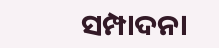ସମ୍ପାଦନା